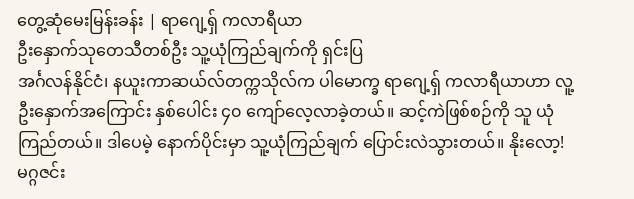တွေ့ဆုံမေးမြန်းခန်း | ရာဂျေ့ရှ် ကလာရီယာ
ဦးနှောက်သုတေသီတစ်ဦး သူ့ယုံကြည်ချက်ကို ရှင်းပြ
အင်္ဂလန်နိုင်ငံ၊ နယူးကာဆယ်လ်တက္ကသိုလ်က ပါမောက္ခ ရာဂျေ့ရှ် ကလာရီယာဟာ လူ့ဦးနှောက်အကြောင်း နှစ်ပေါင်း ၄၀ ကျော်လေ့လာခဲ့တယ်။ ဆင့်ကဲဖြစ်စဉ်ကို သူ ယုံကြည်တယ်။ ဒါပေမဲ့ နောက်ပိုင်းမှာ သူ့ယုံကြည်ချက် ပြောင်းလဲသွားတယ်။ နိုးလော့! မဂ္ဂဇင်း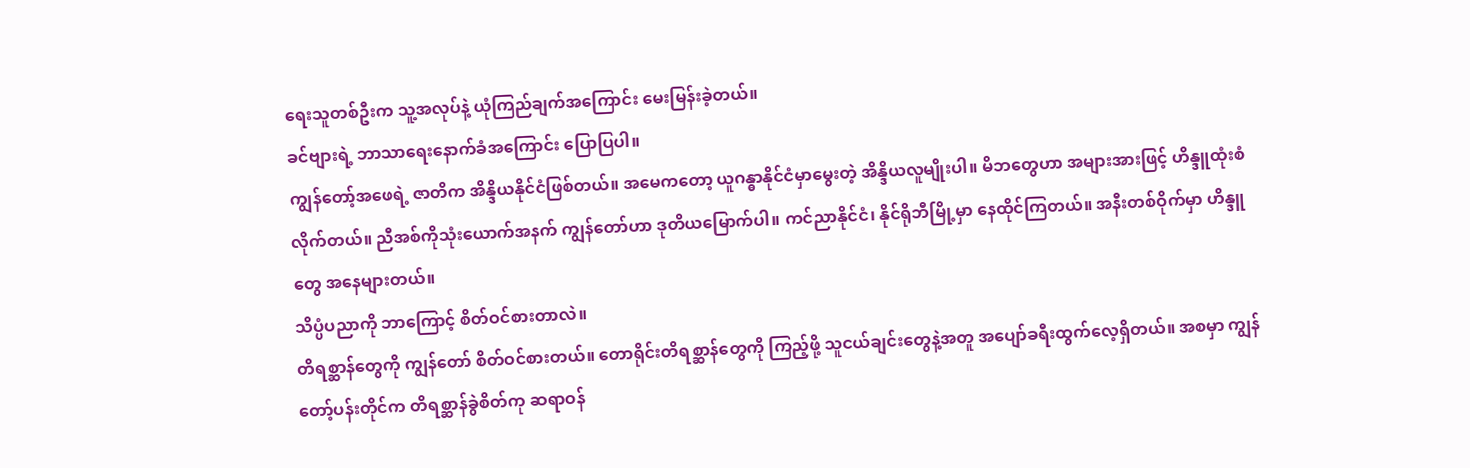ရေးသူတစ်ဦးက သူ့အလုပ်နဲ့ ယုံကြည်ချက်အကြောင်း မေးမြန်းခဲ့တယ်။
ခင်ဗျားရဲ့ ဘာသာရေးနောက်ခံအကြောင်း ပြောပြပါ။
ကျွန်တော့်အဖေရဲ့ ဇာတိက အိန္ဒိယနိုင်ငံဖြစ်တယ်။ အမေကတော့ ယူဂန္ဓာနိုင်ငံမှာမွေးတဲ့ အိန္ဒိယလူမျိုးပါ။ မိဘတွေဟာ အများအားဖြင့် ဟိန္ဒူထုံးစံလိုက်တယ်။ ညီအစ်ကိုသုံးယောက်အနက် ကျွန်တော်ဟာ ဒုတိယမြောက်ပါ။ ကင်ညာနိုင်ငံ၊ နိုင်ရိုဘီမြို့မှာ နေထိုင်ကြတယ်။ အနီးတစ်ဝိုက်မှာ ဟိန္ဒူတွေ အနေများတယ်။
သိပ္ပံပညာကို ဘာကြောင့် စိတ်ဝင်စားတာလဲ။
တိရစ္ဆာန်တွေကို ကျွန်တော် စိတ်ဝင်စားတယ်။ တောရိုင်းတိရစ္ဆာန်တွေကို ကြည့်ဖို့ သူငယ်ချင်းတွေနဲ့အတူ အပျော်ခရီးထွက်လေ့ရှိတယ်။ အစမှာ ကျွန်တော့်ပန်းတိုင်က တိရစ္ဆာန်ခွဲစိတ်ကု ဆရာဝန်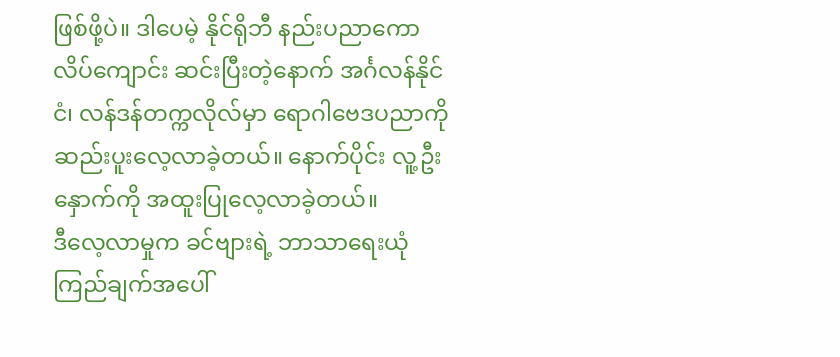ဖြစ်ဖို့ပဲ။ ဒါပေမဲ့ နိုင်ရိုဘီ နည်းပညာကောလိပ်ကျောင်း ဆင်းပြီးတဲ့နောက် အင်္ဂလန်နိုင်ငံ၊ လန်ဒန်တက္ကလိုလ်မှာ ရောဂါဗေဒပညာကို ဆည်းပူးလေ့လာခဲ့တယ်။ နောက်ပိုင်း လူ့ဦးနှောက်ကို အထူးပြုလေ့လာခဲ့တယ်။
ဒီလေ့လာမှုက ခင်ဗျားရဲ့ ဘာသာရေးယုံကြည်ချက်အပေါ်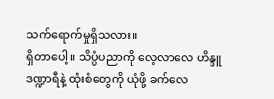သက်ရောက်မှုရှိသလား။
ရှိတာပေါ့။ သိပ္ပံပညာကို လေ့လာလေ ဟိန္ဒူဒဏ္ဍာရီနဲ့ ထုံးစံတွေကို ယုံဖို့ ခက်လေ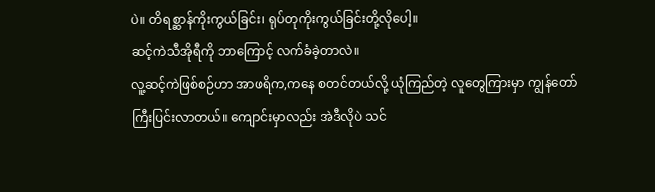ပဲ။ တိရစ္ဆာန်ကိုးကွယ်ခြင်း၊ ရုပ်တုကိုးကွယ်ခြင်းတို့လိုပေါ့။
ဆင့်ကဲသီအိုရီကို ဘာကြောင့် လက်ခံခဲ့တာလဲ။
လူ့ဆင့်ကဲဖြစ်စဉ်ဟာ အာဖရိက,ကနေ စတင်တယ်လို့ ယုံကြည်တဲ့ လူတွေကြားမှာ ကျွန်တော် ကြီးပြင်းလာတယ်။ ကျောင်းမှာလည်း အဲဒီလိုပဲ သင်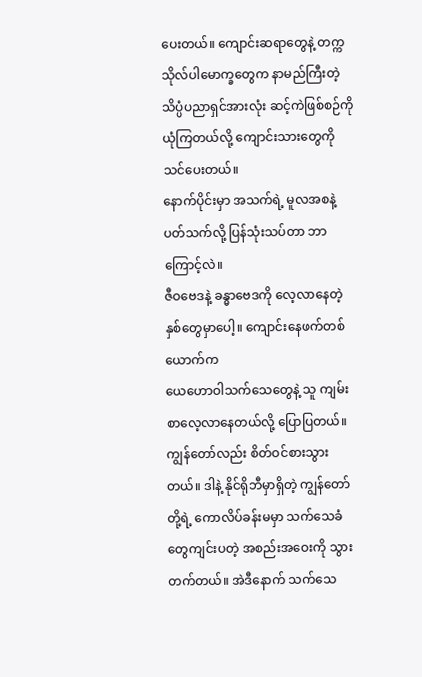ပေးတယ်။ ကျောင်းဆရာတွေနဲ့ တက္ကသိုလ်ပါမောက္ခတွေက နာမည်ကြီးတဲ့ သိပ္ပံပညာရှင်အားလုံး ဆင့်ကဲဖြစ်စဉ်ကို ယုံကြတယ်လို့ ကျောင်းသားတွေကို သင်ပေးတယ်။
နောက်ပိုင်းမှာ အသက်ရဲ့ မူလအစနဲ့ပတ်သက်လို့ ပြန်သုံးသပ်တာ ဘာကြောင့်လဲ။
ဇီဝဗေဒနဲ့ ခန္ဓာဗေဒကို လေ့လာနေတဲ့ နှစ်တွေမှာပေါ့။ ကျောင်းနေဖက်တစ်ယောက်က
ယေဟောဝါသက်သေတွေနဲ့ သူ ကျမ်းစာလေ့လာနေတယ်လို့ ပြောပြတယ်။ ကျွန်တော်လည်း စိတ်ဝင်စားသွားတယ်။ ဒါနဲ့ နိုင်ရိုဘီမှာရှိတဲ့ ကျွန်တော်တို့ရဲ့ ကောလိပ်ခန်းမမှာ သက်သေခံတွေကျင်းပတဲ့ အစည်းအဝေးကို သွားတက်တယ်။ အဲဒီနောက် သက်သေ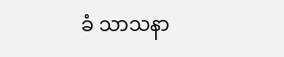ခံ သာသနာ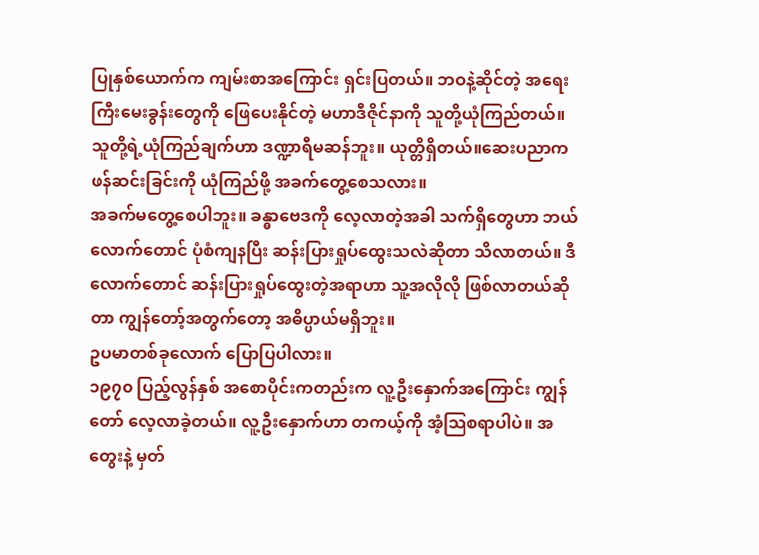ပြုနှစ်ယောက်က ကျမ်းစာအကြောင်း ရှင်းပြတယ်။ ဘဝနဲ့ဆိုင်တဲ့ အရေးကြီးမေးခွန်းတွေကို ဖြေပေးနိုင်တဲ့ မဟာဒီဇိုင်နာကို သူတို့ယုံကြည်တယ်။ သူတို့ရဲ့ယုံကြည်ချက်ဟာ ဒဏ္ဍာရီမဆန်ဘူး။ ယုတ္တိရှိတယ်။ဆေးပညာက ဖန်ဆင်းခြင်းကို ယုံကြည်ဖို့ အခက်တွေ့စေသလား။
အခက်မတွေ့စေပါဘူး။ ခန္ဓာဗေဒကို လေ့လာတဲ့အခါ သက်ရှိတွေဟာ ဘယ်လောက်တောင် ပုံစံကျနပြီး ဆန်းပြားရှုပ်ထွေးသလဲဆိုတာ သိလာတယ်။ ဒီလောက်တောင် ဆန်းပြားရှုပ်ထွေးတဲ့အရာဟာ သူ့အလိုလို ဖြစ်လာတယ်ဆိုတာ ကျွန်တော့်အတွက်တော့ အဓိပ္ပာယ်မရှိဘူး။
ဥပမာတစ်ခုလောက် ပြောပြပါလား။
၁၉၇၀ ပြည့်လွန်နှစ် အစောပိုင်းကတည်းက လူ့ဦးနှောက်အကြောင်း ကျွန်တော် လေ့လာခဲ့တယ်။ လူ့ဦးနှောက်ဟာ တကယ့်ကို အံ့သြစရာပါပဲ။ အတွေးနဲ့ မှတ်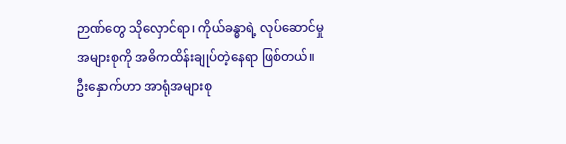ဉာဏ်တွေ သိုလှောင်ရာ၊ ကိုယ်ခန္ဓာရဲ့ လုပ်ဆောင်မှုအများစုကို အဓိကထိန်းချုပ်တဲ့နေရာ ဖြစ်တယ်။ ဦးနှောက်ဟာ အာရုံအများစု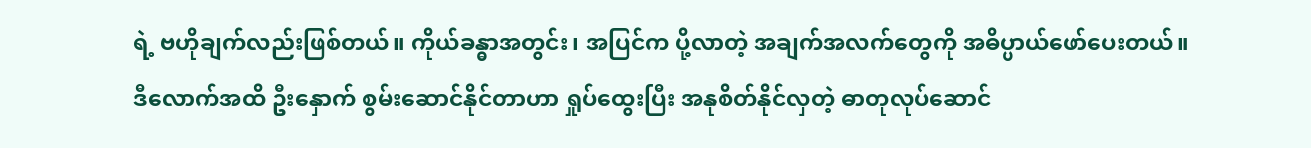ရဲ့ ဗဟိုချက်လည်းဖြစ်တယ်။ ကိုယ်ခန္ဓာအတွင်း၊ အပြင်က ပို့လာတဲ့ အချက်အလက်တွေကို အဓိပ္ပာယ်ဖော်ပေးတယ်။
ဒီလောက်အထိ ဦးနှောက် စွမ်းဆောင်နိုင်တာဟာ ရှုပ်ထွေးပြီး အနုစိတ်နိုင်လှတဲ့ ဓာတုလုပ်ဆောင်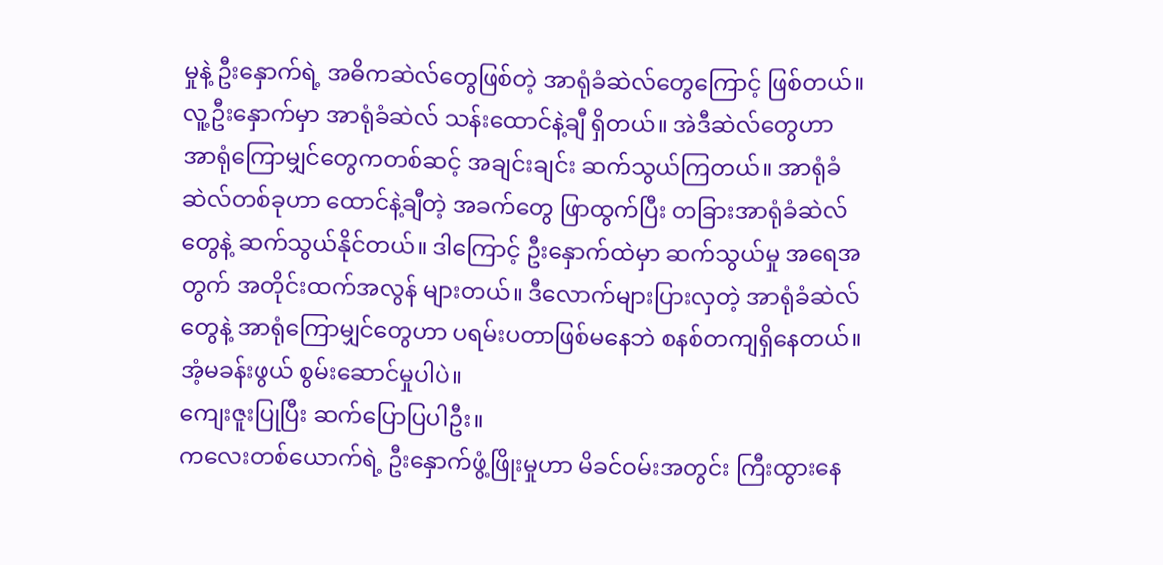မှုနဲ့ ဦးနှောက်ရဲ့ အဓိကဆဲလ်တွေဖြစ်တဲ့ အာရုံခံဆဲလ်တွေကြောင့် ဖြစ်တယ်။ လူ့ဦးနှောက်မှာ အာရုံခံဆဲလ် သန်းထောင်နဲ့ချီ ရှိတယ်။ အဲဒီဆဲလ်တွေဟာ အာရုံကြောမျှင်တွေကတစ်ဆင့် အချင်းချင်း ဆက်သွယ်ကြတယ်။ အာရုံခံဆဲလ်တစ်ခုဟာ ထောင်နဲ့ချီတဲ့ အခက်တွေ ဖြာထွက်ပြီး တခြားအာရုံခံဆဲလ်တွေနဲ့ ဆက်သွယ်နိုင်တယ်။ ဒါကြောင့် ဦးနှောက်ထဲမှာ ဆက်သွယ်မှု အရေအတွက် အတိုင်းထက်အလွန် များတယ်။ ဒီလောက်များပြားလှတဲ့ အာရုံခံဆဲလ်တွေနဲ့ အာရုံကြောမျှင်တွေဟာ ပရမ်းပတာဖြစ်မနေဘဲ စနစ်တကျရှိနေတယ်။ အံ့မခန်းဖွယ် စွမ်းဆောင်မှုပါပဲ။
ကျေးဇူးပြုပြီး ဆက်ပြောပြပါဦး။
ကလေးတစ်ယောက်ရဲ့ ဦးနှောက်ဖွံ့ဖြိုးမှုဟာ မိခင်ဝမ်းအတွင်း ကြီးထွားနေ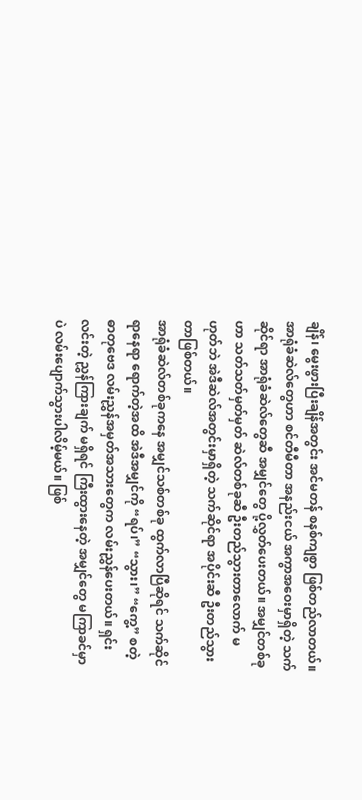ချိန်၊ မွေးဖွားပြီးချိန်အတွင်း အင်မတန် စနစ်ကျစွာ ဖြစ်တည်လာတယ်။ အာရုံခံဆဲလ်တွေဟာ စင်တီမီတာ အနည်းငယ် အကွာအဝေးမှာရှိတဲ့ သက်ဆိုင်ရာ အာရုံခံဆဲလ်တွေဆီ အမျှင်တွေ ပို့လွှတ်ပေးတယ်။ အမျှင်တစ်ခုဟာ သတ်သတ်မှတ်မှတ် ဆဲလ်တစ်ခုဆီ ဦးတည်သွားတာလောက် မဟုတ်ဘဲ အဲဒီဆဲလ်အတွင်းမှာရှိတဲ့ သက်ဆိုင်ရာ အပိုင်းဆီ ဦးတည်သွားတာဖြစ်တယ်။
အာရုံခံဆဲလ်တစ်ခုကနေ အမျှင်သစ်တစ်ခု ထွက်လာပြီဆိုရင် သက်ဆိုင်ရာနေရာ ရောက်တဲ့အထိ အဲဒီအမျှင်ကို “ရပ်၊” “သွား၊” “ကွေ့” စတဲ့ ဓာတုဗေဒ လမ်းညွှန်အမှတ်အသားတွေက လမ်းညွှန်ပေးတယ်။ ရှင်းလင်းတဲ့ ညွှန်ကြားချက် မရှိရင် ကြီးထွားနေတဲ့ အမျှင်တွေ မကြာခင်မှာပဲ လမ်းပျောက်သွားပါလိမ့်မယ်။ ဖြစ်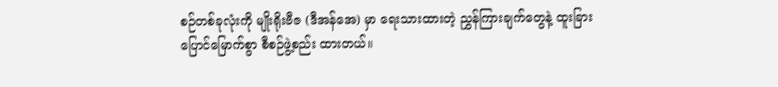စဉ်တစ်ခုလုံးကို မျိုးရိုးဗီဇ (ဒီအန်အေ) မှာ ရေးသားထားတဲ့ ညွှန်ကြားချက်တွေနဲ့ ထူးခြားပြောင်မြောက်စွာ စီစဉ်ဖွဲ့စည်း ထားတယ်။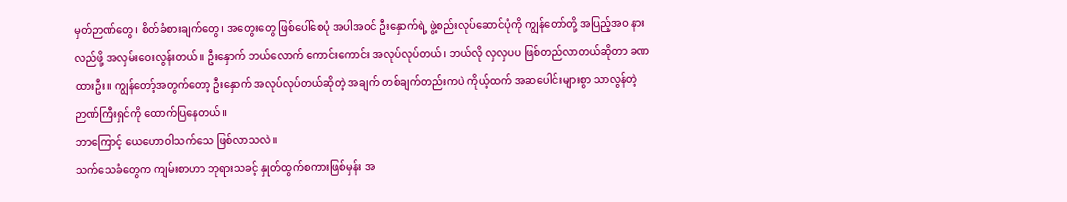မှတ်ဉာဏ်တွေ၊ စိတ်ခံစားချက်တွေ၊ အတွေးတွေ ဖြစ်ပေါ်စေပုံ အပါအဝင် ဦးနှောက်ရဲ့ ဖွဲ့စည်းလုပ်ဆောင်ပုံကို ကျွန်တော်တို့ အပြည့်အဝ နားလည်ဖို့ အလှမ်းဝေးလွန်းတယ်။ ဦးနှောက် ဘယ်လောက် ကောင်းကောင်း အလုပ်လုပ်တယ်၊ ဘယ်လို လှလှပပ ဖြစ်တည်လာတယ်ဆိုတာ ခဏထားဦး။ ကျွန်တော့်အတွက်တော့ ဦးနှောက် အလုပ်လုပ်တယ်ဆိုတဲ့ အချက် တစ်ချက်တည်းကပဲ ကိုယ့်ထက် အဆပေါင်းများစွာ သာလွန်တဲ့ ဉာဏ်ကြီးရှင်ကို ထောက်ပြနေတယ်။
ဘာကြောင့် ယေဟောဝါသက်သေ ဖြစ်လာသလဲ။
သက်သေခံတွေက ကျမ်းစာဟာ ဘုရားသခင့် နှုတ်ထွက်စကားဖြစ်မှန်း အ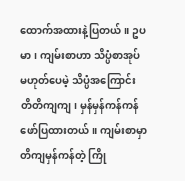ထောက်အထားနဲ့ပြတယ်။ ဥပမာ၊ ကျမ်းစာဟာ သိပ္ပံစာအုပ် မဟုတ်ပေမဲ့ သိပ္ပံအကြောင်း တိတိကျကျ၊ မှန်မှန်ကန်ကန် ဖော်ပြထားတယ်။ ကျမ်းစာမှာ တိကျမှန်ကန်တဲ့ ကြို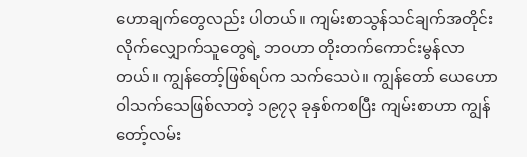ဟောချက်တွေလည်း ပါတယ်။ ကျမ်းစာသွန်သင်ချက်အတိုင်း လိုက်လျှောက်သူတွေရဲ့ ဘဝဟာ တိုးတက်ကောင်းမွန်လာတယ်။ ကျွန်တော့်ဖြစ်ရပ်က သက်သေပဲ။ ကျွန်တော် ယေဟောဝါသက်သေဖြစ်လာတဲ့ ၁၉၇၃ ခုနှစ်ကစပြီး ကျမ်းစာဟာ ကျွန်တော့်လမ်း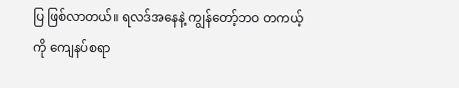ပြ ဖြစ်လာတယ်။ ရလဒ်အနေနဲ့ ကျွန်တော့်ဘဝ တကယ့်ကို ကျေနပ်စရာ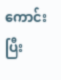ကောင်းပြီး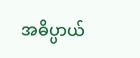အဓိပ္ပာယ်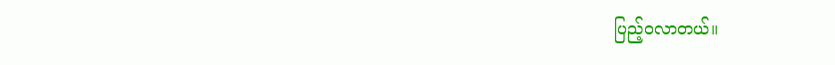ပြည့်ဝလာတယ်။